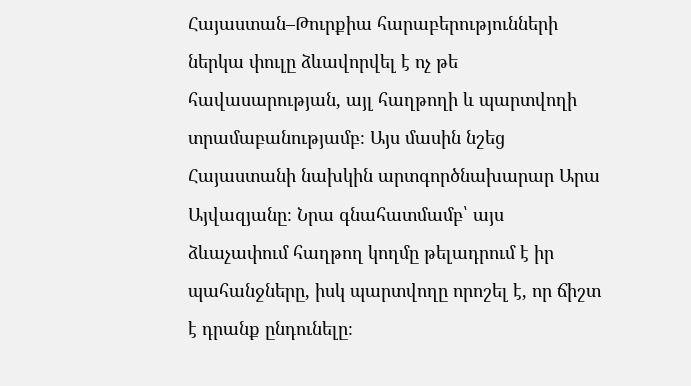Հայաստան–Թուրքիա հարաբերությունների ներկա փուլը ձևավորվել է ոչ թե հավասարության, այլ հաղթողի և պարտվողի տրամաբանությամբ։ Այս մասին նշեց Հայաստանի նախկին արտգործնախարար Արա Այվազյանը։ Նրա գնահատմամբ՝ այս ձևաչափում հաղթող կողմը թելադրում է իր պահանջները, իսկ պարտվողը որոշել է, որ ճիշտ է դրանք ընդունելը։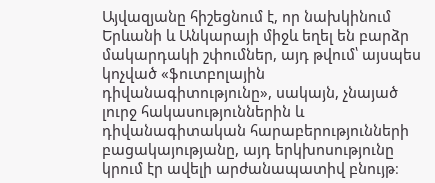Այվազյանը հիշեցնում է, որ նախկինում Երևանի և Անկարայի միջև եղել են բարձր մակարդակի շփումներ, այդ թվում՝ այսպես կոչված «ֆուտբոլային դիվանագիտությունը», սակայն, չնայած լուրջ հակասություններին և դիվանագիտական հարաբերությունների բացակայությանը, այդ երկխոսությունը կրում էր ավելի արժանապատիվ բնույթ։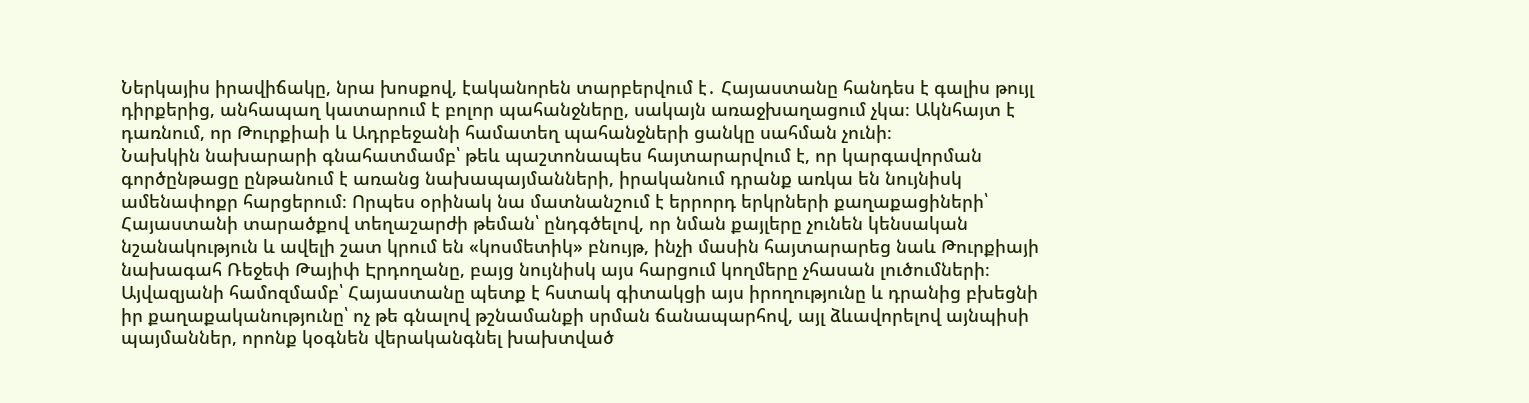Ներկայիս իրավիճակը, նրա խոսքով, էականորեն տարբերվում է․ Հայաստանը հանդես է գալիս թույլ դիրքերից, անհապաղ կատարում է բոլոր պահանջները, սակայն առաջխաղացում չկա։ Ակնհայտ է դառնում, որ Թուրքիաի և Ադրբեջանի համատեղ պահանջների ցանկը սահման չունի։
Նախկին նախարարի գնահատմամբ՝ թեև պաշտոնապես հայտարարվում է, որ կարգավորման գործընթացը ընթանում է առանց նախապայմանների, իրականում դրանք առկա են նույնիսկ ամենափոքր հարցերում։ Որպես օրինակ նա մատնանշում է երրորդ երկրների քաղաքացիների՝ Հայաստանի տարածքով տեղաշարժի թեման՝ ընդգծելով, որ նման քայլերը չունեն կենսական նշանակություն և ավելի շատ կրում են «կոսմետիկ» բնույթ, ինչի մասին հայտարարեց նաև Թուրքիայի նախագահ Ռեջեփ Թայիփ Էրդողանը, բայց նույնիսկ այս հարցում կողմերը չհասան լուծումների։
Այվազյանի համոզմամբ՝ Հայաստանը պետք է հստակ գիտակցի այս իրողությունը և դրանից բխեցնի իր քաղաքականությունը՝ ոչ թե գնալով թշնամանքի սրման ճանապարհով, այլ ձևավորելով այնպիսի պայմաններ, որոնք կօգնեն վերականգնել խախտված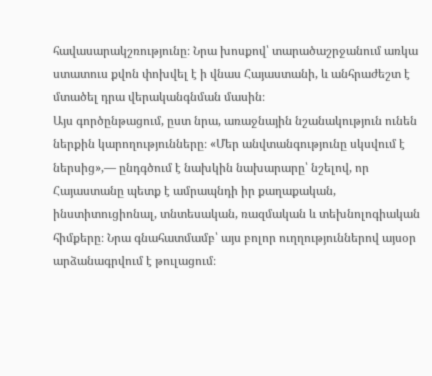հավասարակշռությունը։ Նրա խոսքով՝ տարածաշրջանում առկա ստատուս քվոն փոխվել է ի վնաս Հայաստանի, և անհրաժեշտ է մտածել դրա վերականգնման մասին։
Այս գործընթացում, ըստ նրա, առաջնային նշանակություն ունեն ներքին կարողությունները։ «Մեր անվտանգությունը սկսվում է ներսից»,— ընդգծում է նախկին նախարարը՝ նշելով, որ Հայաստանը պետք է ամրապնդի իր քաղաքական, ինստիտուցիոնալ, տնտեսական, ռազմական և տեխնոլոգիական հիմքերը։ Նրա գնահատմամբ՝ այս բոլոր ուղղություններով այսօր արձանագրվում է թուլացում։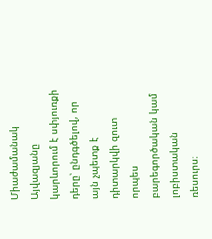Միաժամանակ Այվազյանը կարևորում է սփյուռքի դերը՝ ընդգծելով, որ այն չպետք է դիտարկվի զուտ որպես բարեգործական կամ լոբիստական ռեսուրս։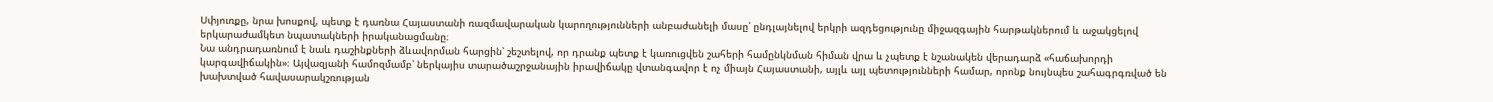Սփյուռքը, նրա խոսքով, պետք է դառնա Հայաստանի ռազմավարական կարողությունների անբաժանելի մասը՝ ընդլայնելով երկրի ազդեցությունը միջազգային հարթակներում և աջակցելով երկարաժամկետ նպատակների իրականացմանը։
Նա անդրադառնում է նաև դաշինքների ձևավորման հարցին՝ շեշտելով, որ դրանք պետք է կառուցվեն շահերի համընկնման հիման վրա և չպետք է նշանակեն վերադարձ «հաճախորդի կարգավիճակին»։ Այվազյանի համոզմամբ՝ ներկայիս տարածաշրջանային իրավիճակը վտանգավոր է ոչ միայն Հայաստանի, այլև այլ պետությունների համար, որոնք նույնպես շահագրգռված են խախտված հավասարակշռության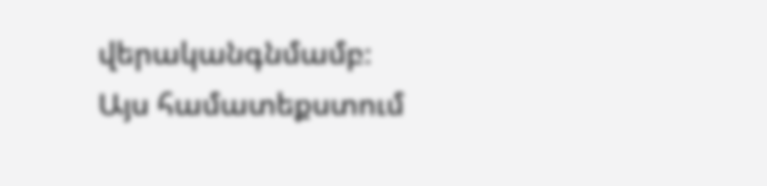վերականգնմամբ։
Այս համատեքստում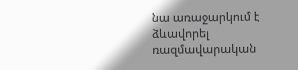նա առաջարկում է ձևավորել ռազմավարական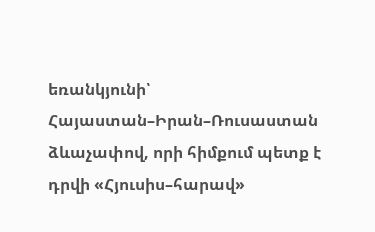եռանկյունի՝ Հայաստան–Իրան–Ռուսաստան ձևաչափով, որի հիմքում պետք է դրվի «Հյուսիս–հարավ»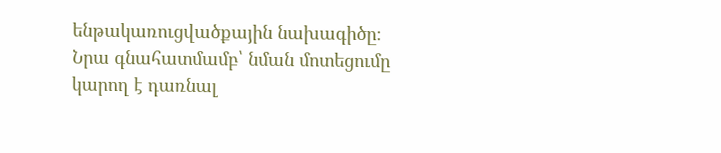ենթակառուցվածքային նախագիծը։ Նրա գնահատմամբ՝ նման մոտեցումը կարող է դառնալ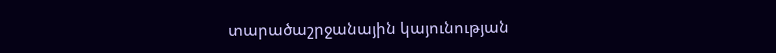տարածաշրջանային կայունության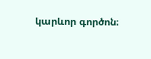կարևոր գործոն։